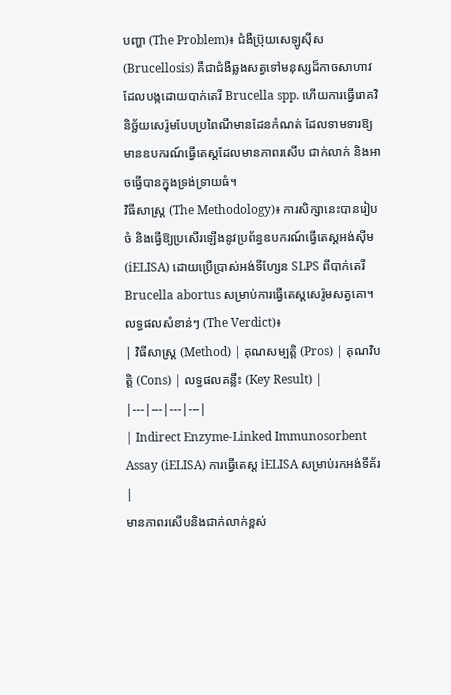បញ្ហា (The Problem)៖ ជំងឺប្រ៊ុយសេឡូស៊ីស (Brucellosis) គឺជាជំងឺឆ្លងសត្វទៅមនុស្សដ៏កាចសាហាវដែលបង្កដោយបាក់តេរី Brucella spp. ហើយការធ្វើរោគវិនិច្ឆ័យសេរ៉ូមបែបប្រពៃណីមានដែនកំណត់ ដែលទាមទារឱ្យមានឧបករណ៍ធ្វើតេស្តដែលមានភាពរសើប ជាក់លាក់ និងអាចធ្វើបានក្នុងទ្រង់ទ្រាយធំ។
វិធីសាស្ត្រ (The Methodology)៖ ការសិក្សានេះបានរៀបចំ និងធ្វើឱ្យប្រសើរឡើងនូវប្រព័ន្ធឧបករណ៍ធ្វើតេស្តអង់ស៊ីម (iELISA) ដោយប្រើប្រាស់អង់ទីហ្សែន SLPS ពីបាក់តេរី Brucella abortus សម្រាប់ការធ្វើតេស្តសេរ៉ូមសត្វគោ។
លទ្ធផលសំខាន់ៗ (The Verdict)៖
| វិធីសាស្ត្រ (Method) | គុណសម្បត្តិ (Pros) | គុណវិបត្តិ (Cons) | លទ្ធផលគន្លឹះ (Key Result) |
|---|---|---|---|
| Indirect Enzyme-Linked Immunosorbent Assay (iELISA) ការធ្វើតេស្ត iELISA សម្រាប់រកអង់ទីគ័រ |
មានភាពរសើបនិងជាក់លាក់ខ្ពស់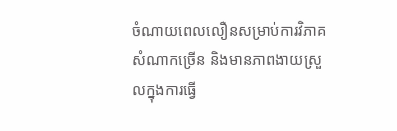ចំណាយពេលលឿនសម្រាប់ការវិភាគសំណាកច្រើន និងមានភាពងាយស្រួលក្នុងការធ្វើ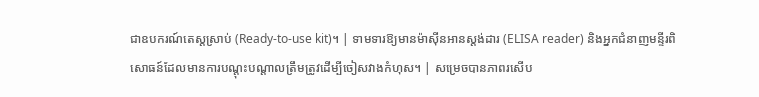ជាឧបករណ៍តេស្តស្រាប់ (Ready-to-use kit)។ | ទាមទារឱ្យមានម៉ាស៊ីនអានស្តង់ដារ (ELISA reader) និងអ្នកជំនាញមន្ទីរពិសោធន៍ដែលមានការបណ្តុះបណ្តាលត្រឹមត្រូវដើម្បីចៀសវាងកំហុស។ | សម្រេចបានភាពរសើប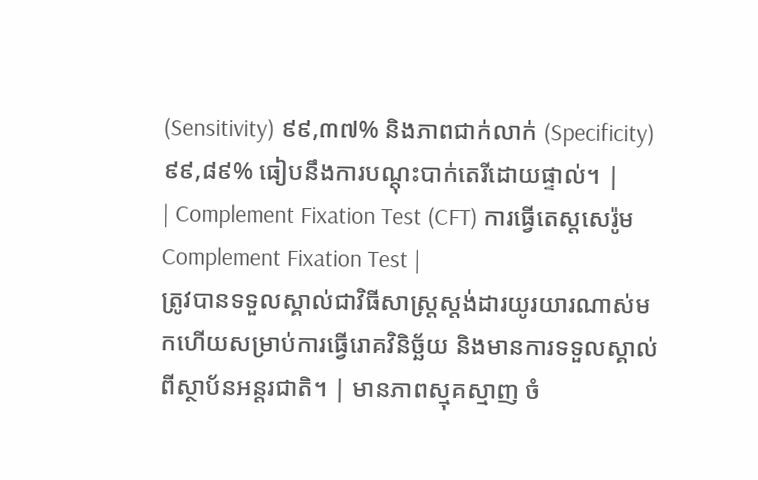(Sensitivity) ៩៩,៣៧% និងភាពជាក់លាក់ (Specificity) ៩៩,៨៩% ធៀបនឹងការបណ្តុះបាក់តេរីដោយផ្ទាល់។ |
| Complement Fixation Test (CFT) ការធ្វើតេស្តសេរ៉ូម Complement Fixation Test |
ត្រូវបានទទួលស្គាល់ជាវិធីសាស្ត្រស្តង់ដារយូរយារណាស់មកហើយសម្រាប់ការធ្វើរោគវិនិច្ឆ័យ និងមានការទទួលស្គាល់ពីស្ថាប័នអន្តរជាតិ។ | មានភាពស្មុគស្មាញ ចំ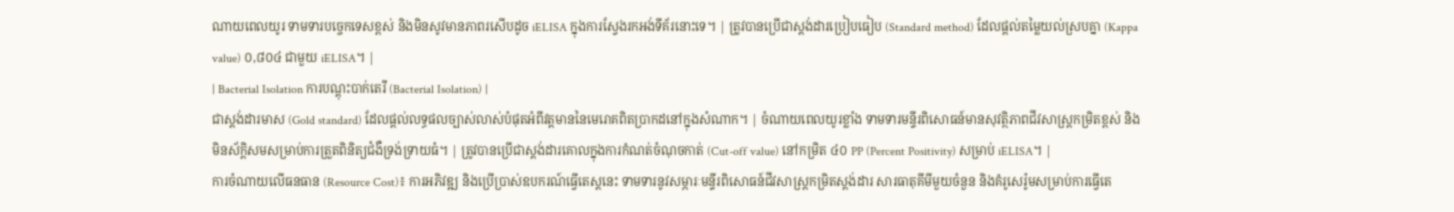ណាយពេលយូរ ទាមទារបច្ចេកទេសខ្ពស់ និងមិនសូវមានភាពរសើបដូច iELISA ក្នុងការស្វែងរកអង់ទីគ័រនោះទេ។ | ត្រូវបានប្រើជាស្តង់ដារប្រៀបធៀប (Standard method) ដែលផ្តល់តម្លៃយល់ស្របគ្នា (Kappa value) ០,៨០៤ ជាមួយ iELISA។ |
| Bacterial Isolation ការបណ្តុះបាក់តេរី (Bacterial Isolation) |
ជាស្តង់ដារមាស (Gold standard) ដែលផ្តល់លទ្ធផលច្បាស់លាស់បំផុតអំពីវត្តមាននៃមេរោគពិតប្រាកដនៅក្នុងសំណាក។ | ចំណាយពេលយូរខ្លាំង ទាមទារមន្ទីរពិសោធន៍មានសុវត្ថិភាពជីវសាស្ត្រកម្រិតខ្ពស់ និងមិនស័ក្តិសមសម្រាប់ការត្រួតពិនិត្យជំងឺទ្រង់ទ្រាយធំ។ | ត្រូវបានប្រើជាស្តង់ដារគោលក្នុងការកំណត់ចំណុចកាត់ (Cut-off value) នៅកម្រិត ៤០ PP (Percent Positivity) សម្រាប់ iELISA។ |
ការចំណាយលើធនធាន (Resource Cost)៖ ការអភិវឌ្ឍ និងប្រើប្រាស់ឧបករណ៍ធ្វើតេស្តនេះ ទាមទារនូវសម្ភារៈមន្ទីរពិសោធន៍ជីវសាស្ត្រកម្រិតស្តង់ដារ សារធាតុគីមីមួយចំនួន និងគំរូសេរ៉ូមសម្រាប់ការធ្វើតេ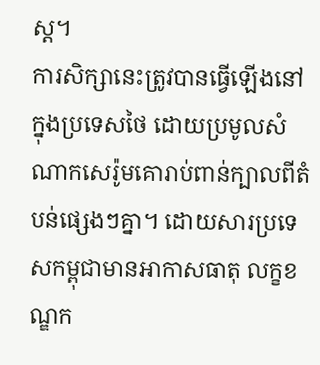ស្ត។
ការសិក្សានេះត្រូវបានធ្វើឡើងនៅក្នុងប្រទេសថៃ ដោយប្រមូលសំណាកសេរ៉ូមគោរាប់ពាន់ក្បាលពីតំបន់ផ្សេងៗគ្នា។ ដោយសារប្រទេសកម្ពុជាមានអាកាសធាតុ លក្ខខណ្ឌក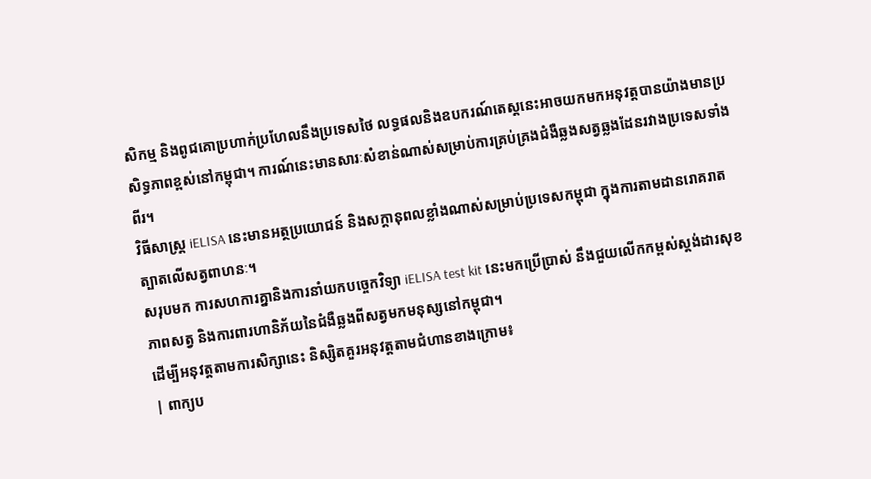សិកម្ម និងពូជគោប្រហាក់ប្រហែលនឹងប្រទេសថៃ លទ្ធផលនិងឧបករណ៍តេស្តនេះអាចយកមកអនុវត្តបានយ៉ាងមានប្រសិទ្ធភាពខ្ពស់នៅកម្ពុជា។ ការណ៍នេះមានសារៈសំខាន់ណាស់សម្រាប់ការគ្រប់គ្រងជំងឺឆ្លងសត្វឆ្លងដែនរវាងប្រទេសទាំងពីរ។
វិធីសាស្ត្រ iELISA នេះមានអត្ថប្រយោជន៍ និងសក្តានុពលខ្លាំងណាស់សម្រាប់ប្រទេសកម្ពុជា ក្នុងការតាមដានរោគរាតត្បាតលើសត្វពាហនៈ។
សរុបមក ការសហការគ្នានិងការនាំយកបច្ចេកវិទ្យា iELISA test kit នេះមកប្រើប្រាស់ នឹងជួយលើកកម្ពស់ស្តង់ដារសុខភាពសត្វ និងការពារហានិភ័យនៃជំងឺឆ្លងពីសត្វមកមនុស្សនៅកម្ពុជា។
ដើម្បីអនុវត្តតាមការសិក្សានេះ និស្សិតគួរអនុវត្តតាមជំហានខាងក្រោម៖
| ពាក្យប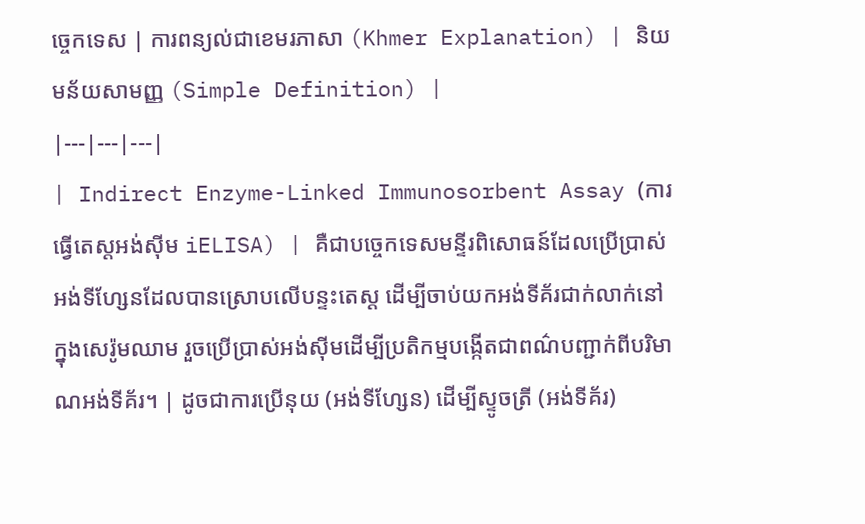ច្ចេកទេស | ការពន្យល់ជាខេមរភាសា (Khmer Explanation) | និយមន័យសាមញ្ញ (Simple Definition) |
|---|---|---|
| Indirect Enzyme-Linked Immunosorbent Assay (ការធ្វើតេស្តអង់ស៊ីម iELISA) | គឺជាបច្ចេកទេសមន្ទីរពិសោធន៍ដែលប្រើប្រាស់អង់ទីហ្សែនដែលបានស្រោបលើបន្ទះតេស្ត ដើម្បីចាប់យកអង់ទីគ័រជាក់លាក់នៅក្នុងសេរ៉ូមឈាម រួចប្រើប្រាស់អង់ស៊ីមដើម្បីប្រតិកម្មបង្កើតជាពណ៌បញ្ជាក់ពីបរិមាណអង់ទីគ័រ។ | ដូចជាការប្រើនុយ (អង់ទីហ្សែន) ដើម្បីស្ទូចត្រី (អង់ទីគ័រ)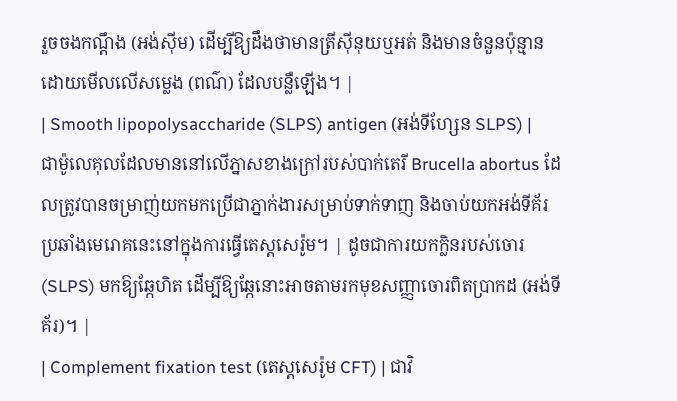រួចចងកណ្តឹង (អង់ស៊ីម) ដើម្បីឱ្យដឹងថាមានត្រីស៊ីនុយឬអត់ និងមានចំនួនប៉ុន្មានដោយមើលលើសម្លេង (ពណ៌) ដែលបន្លឺឡើង។ |
| Smooth lipopolysaccharide (SLPS) antigen (អង់ទីហ្សែន SLPS) | ជាម៉ូលេគុលដែលមាននៅលើភ្នាសខាងក្រៅរបស់បាក់តេរី Brucella abortus ដែលត្រូវបានចម្រាញ់យកមកប្រើជាភ្នាក់ងារសម្រាប់ទាក់ទាញ និងចាប់យកអង់ទីគ័រប្រឆាំងមេរោគនេះនៅក្នុងការធ្វើតេស្តសេរ៉ូម។ | ដូចជាការយកក្លិនរបស់ចោរ (SLPS) មកឱ្យឆ្កែហិត ដើម្បីឱ្យឆ្កែនោះអាចតាមរកមុខសញ្ញាចោរពិតប្រាកដ (អង់ទីគ័រ)។ |
| Complement fixation test (តេស្តសេរ៉ូម CFT) | ជាវិ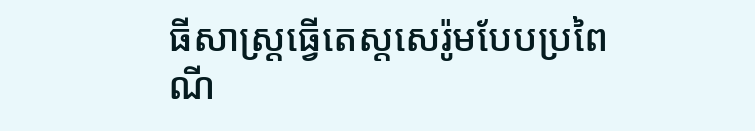ធីសាស្ត្រធ្វើតេស្តសេរ៉ូមបែបប្រពៃណី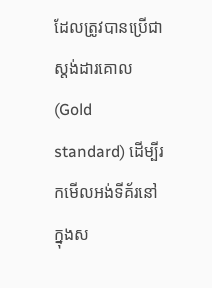ដែលត្រូវបានប្រើជាស្តង់ដារគោល (Gold standard) ដើម្បីរកមើលអង់ទីគ័រនៅក្នុងស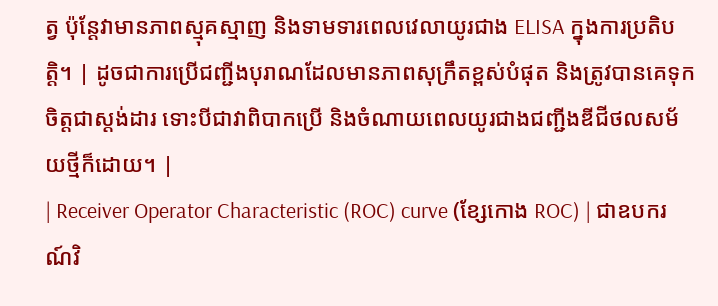ត្វ ប៉ុន្តែវាមានភាពស្មុគស្មាញ និងទាមទារពេលវេលាយូរជាង ELISA ក្នុងការប្រតិបត្តិ។ | ដូចជាការប្រើជញ្ជីងបុរាណដែលមានភាពសុក្រឹតខ្ពស់បំផុត និងត្រូវបានគេទុកចិត្តជាស្តង់ដារ ទោះបីជាវាពិបាកប្រើ និងចំណាយពេលយូរជាងជញ្ជីងឌីជីថលសម័យថ្មីក៏ដោយ។ |
| Receiver Operator Characteristic (ROC) curve (ខ្សែកោង ROC) | ជាឧបករណ៍វិ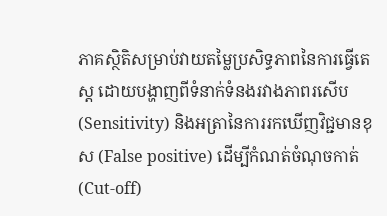ភាគស្ថិតិសម្រាប់វាយតម្លៃប្រសិទ្ធភាពនៃការធ្វើតេស្ត ដោយបង្ហាញពីទំនាក់ទំនងរវាងភាពរសើប (Sensitivity) និងអត្រានៃការរកឃើញវិជ្ជមានខុស (False positive) ដើម្បីកំណត់ចំណុចកាត់ (Cut-off)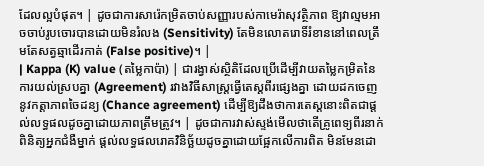ដែលល្អបំផុត។ | ដូចជាការសារ៉េកម្រិតចាប់សញ្ញារបស់កាមេរ៉ាសុវត្ថិភាព ឱ្យវាល្មមអាចចាប់រូបចោរបានដោយមិនរំលង (Sensitivity) តែមិនលោតរោទិ៍រំខាននៅពេលត្រឹមតែសត្វឆ្មាដើរកាត់ (False positive)។ |
| Kappa (K) value (តម្លៃកាប៉ា) | ជារង្វាស់ស្ថិតិដែលប្រើដើម្បីវាយតម្លៃកម្រិតនៃការយល់ស្របគ្នា (Agreement) រវាងវិធីសាស្ត្រធ្វើតេស្តពីរផ្សេងគ្នា ដោយដកចេញនូវកត្តាភាពចៃដន្យ (Chance agreement) ដើម្បីឱ្យដឹងថាការតេស្តនោះពិតជាផ្តល់លទ្ធផលដូចគ្នាដោយភាពត្រឹមត្រូវ។ | ដូចជាការវាស់ស្ទង់មើលថាតើគ្រូពេទ្យពីរនាក់ពិនិត្យអ្នកជំងឺម្នាក់ ផ្តល់លទ្ធផលរោគវិនិច្ឆ័យដូចគ្នាដោយផ្អែកលើការពិត មិនមែនដោ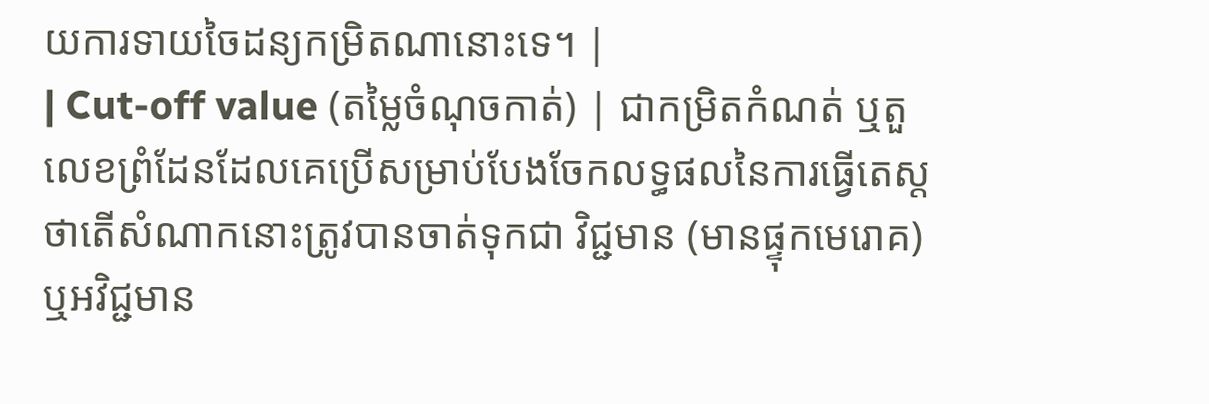យការទាយចៃដន្យកម្រិតណានោះទេ។ |
| Cut-off value (តម្លៃចំណុចកាត់) | ជាកម្រិតកំណត់ ឬតួលេខព្រំដែនដែលគេប្រើសម្រាប់បែងចែកលទ្ធផលនៃការធ្វើតេស្ត ថាតើសំណាកនោះត្រូវបានចាត់ទុកជា វិជ្ជមាន (មានផ្ទុកមេរោគ) ឬអវិជ្ជមាន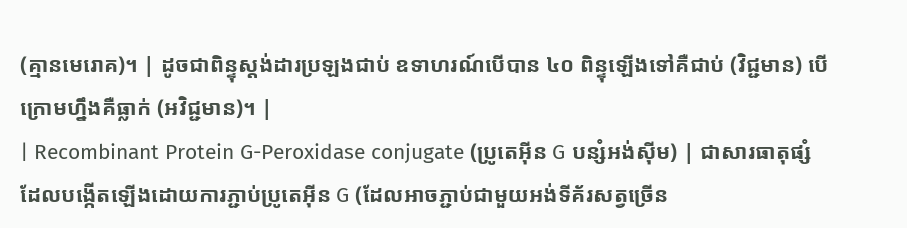(គ្មានមេរោគ)។ | ដូចជាពិន្ទុស្តង់ដារប្រឡងជាប់ ឧទាហរណ៍បើបាន ៤០ ពិន្ទុឡើងទៅគឺជាប់ (វិជ្ជមាន) បើក្រោមហ្នឹងគឺធ្លាក់ (អវិជ្ជមាន)។ |
| Recombinant Protein G-Peroxidase conjugate (ប្រូតេអ៊ីន G បន្សំអង់ស៊ីម) | ជាសារធាតុផ្សំដែលបង្កើតឡើងដោយការភ្ជាប់ប្រូតេអ៊ីន G (ដែលអាចភ្ជាប់ជាមួយអង់ទីគ័រសត្វច្រើន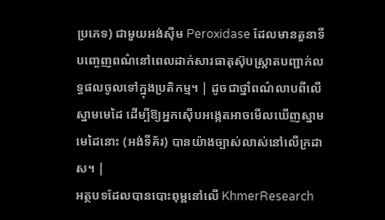ប្រភេទ) ជាមួយអង់ស៊ីម Peroxidase ដែលមានតួនាទីបញ្ចេញពណ៌នៅពេលដាក់សារធាតុស៊ុបស្ត្រាតបញ្ជាក់លទ្ធផលចូលទៅក្នុងប្រតិកម្ម។ | ដូចជាថ្នាំពណ៌លាបពីលើស្នាមមេដៃ ដើម្បីឱ្យអ្នកស៊ើបអង្កេតអាចមើលឃើញស្នាមមេដៃនោះ (អង់ទីគ័រ) បានយ៉ាងច្បាស់លាស់នៅលើក្រដាស។ |
អត្ថបទដែលបានបោះពុម្ពនៅលើ KhmerResearch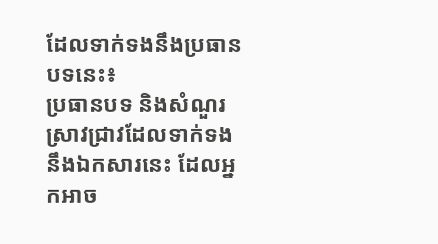ដែលទាក់ទងនឹងប្រធានបទនេះ៖
ប្រធានបទ និងសំណួរស្រាវជ្រាវដែលទាក់ទងនឹងឯកសារនេះ ដែលអ្នកអាច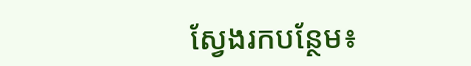ស្វែងរកបន្ថែម៖